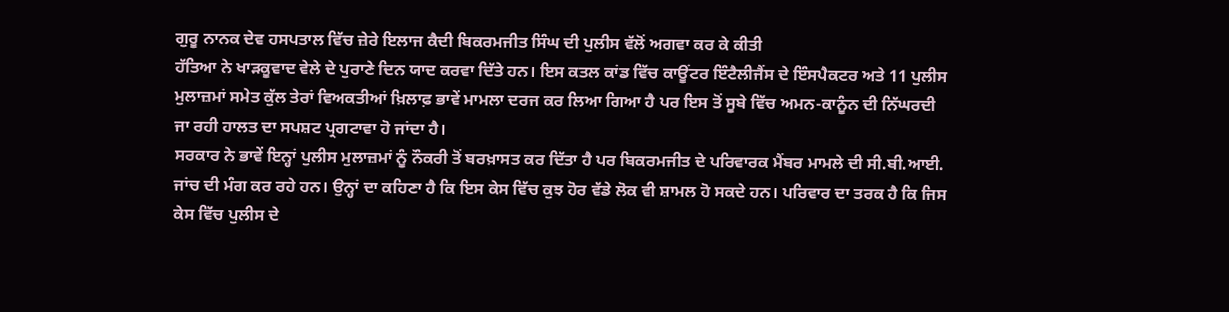ਗੁਰੂ ਨਾਨਕ ਦੇਵ ਹਸਪਤਾਲ ਵਿੱਚ ਜ਼ੇਰੇ ਇਲਾਜ ਕੈਦੀ ਬਿਕਰਮਜੀਤ ਸਿੰਘ ਦੀ ਪੁਲੀਸ ਵੱਲੋਂ ਅਗਵਾ ਕਰ ਕੇ ਕੀਤੀ
ਹੱਤਿਆ ਨੇ ਖਾੜਕੂਵਾਦ ਵੇਲੇ ਦੇ ਪੁਰਾਣੇ ਦਿਨ ਯਾਦ ਕਰਵਾ ਦਿੱਤੇ ਹਨ। ਇਸ ਕਤਲ ਕਾਂਡ ਵਿੱਚ ਕਾਊਂਟਰ ਇੰਟੈਲੀਜੈਂਸ ਦੇ ਇੰਸਪੈਕਟਰ ਅਤੇ 11 ਪੁਲੀਸ ਮੁਲਾਜ਼ਮਾਂ ਸਮੇਤ ਕੁੱਲ ਤੇਰਾਂ ਵਿਅਕਤੀਆਂ ਖ਼ਿਲਾਫ਼ ਭਾਵੇਂ ਮਾਮਲਾ ਦਰਜ ਕਰ ਲਿਆ ਗਿਆ ਹੈ ਪਰ ਇਸ ਤੋਂ ਸੂਬੇ ਵਿੱਚ ਅਮਨ-ਕਾਨੂੰਨ ਦੀ ਨਿੱਘਰਦੀ ਜਾ ਰਹੀ ਹਾਲਤ ਦਾ ਸਪਸ਼ਟ ਪ੍ਰਗਟਾਵਾ ਹੋ ਜਾਂਦਾ ਹੈ।
ਸਰਕਾਰ ਨੇ ਭਾਵੇਂ ਇਨ੍ਹਾਂ ਪੁਲੀਸ ਮੁਲਾਜ਼ਮਾਂ ਨੂੰ ਨੌਕਰੀ ਤੋਂ ਬਰਖ਼ਾਸਤ ਕਰ ਦਿੱਤਾ ਹੈ ਪਰ ਬਿਕਰਮਜੀਤ ਦੇ ਪਰਿਵਾਰਕ ਮੈਂਬਰ ਮਾਮਲੇ ਦੀ ਸੀ.ਬੀ.ਆਈ. ਜਾਂਚ ਦੀ ਮੰਗ ਕਰ ਰਹੇ ਹਨ। ਉਨ੍ਹਾਂ ਦਾ ਕਹਿਣਾ ਹੈ ਕਿ ਇਸ ਕੇਸ ਵਿੱਚ ਕੁਝ ਹੋਰ ਵੱਡੇ ਲੋਕ ਵੀ ਸ਼ਾਮਲ ਹੋ ਸਕਦੇ ਹਨ। ਪਰਿਵਾਰ ਦਾ ਤਰਕ ਹੈ ਕਿ ਜਿਸ ਕੇਸ ਵਿੱਚ ਪੁਲੀਸ ਦੇ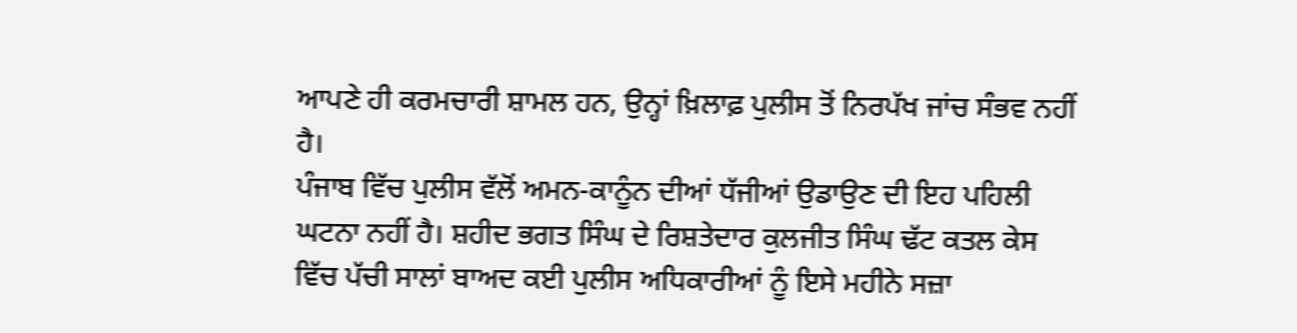ਆਪਣੇ ਹੀ ਕਰਮਚਾਰੀ ਸ਼ਾਮਲ ਹਨ, ਉਨ੍ਹਾਂ ਖ਼ਿਲਾਫ਼ ਪੁਲੀਸ ਤੋਂ ਨਿਰਪੱਖ ਜਾਂਚ ਸੰਭਵ ਨਹੀਂ ਹੈ।
ਪੰਜਾਬ ਵਿੱਚ ਪੁਲੀਸ ਵੱਲੋਂ ਅਮਨ-ਕਾਨੂੰਨ ਦੀਆਂ ਧੱਜੀਆਂ ਉਡਾਉਣ ਦੀ ਇਹ ਪਹਿਲੀ ਘਟਨਾ ਨਹੀਂ ਹੈ। ਸ਼ਹੀਦ ਭਗਤ ਸਿੰਘ ਦੇ ਰਿਸ਼ਤੇਦਾਰ ਕੁਲਜੀਤ ਸਿੰਘ ਢੱਟ ਕਤਲ ਕੇਸ ਵਿੱਚ ਪੱਚੀ ਸਾਲਾਂ ਬਾਅਦ ਕਈ ਪੁਲੀਸ ਅਧਿਕਾਰੀਆਂ ਨੂੰ ਇਸੇ ਮਹੀਨੇ ਸਜ਼ਾ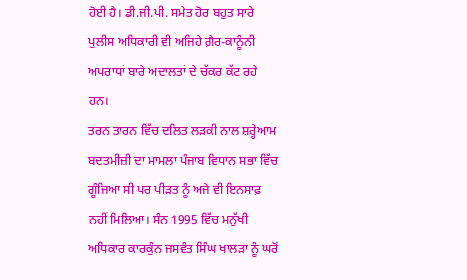ਹੋਈ ਹੈ। ਡੀ.ਜੀ.ਪੀ. ਸਮੇਤ ਹੋਰ ਬਹੁਤ ਸਾਰੇ ਪੁਲੀਸ ਅਧਿਕਾਰੀ ਵੀ ਅਜਿਹੇ ਗ਼ੈਰ-ਕਾਨੂੰਨੀ ਅਪਰਾਧਾਂ ਬਾਰੇ ਅਦਾਲਤਾਂ ਦੇ ਚੱਕਰ ਕੱਟ ਰਹੇ ਹਨ।
ਤਰਨ ਤਾਰਨ ਵਿੱਚ ਦਲਿਤ ਲੜਕੀ ਨਾਲ ਸ਼ਰ੍ਹੇਆਮ ਬਦਤਮੀਜ਼ੀ ਦਾ ਮਾਮਲਾ ਪੰਜਾਬ ਵਿਧਾਨ ਸਭਾ ਵਿੱਚ ਗੂੰਜਿਆ ਸੀ ਪਰ ਪੀੜਤ ਨੂੰ ਅਜੇ ਵੀ ਇਨਸਾਫ਼ ਨਹੀਂ ਮਿਲਿਆ। ਸੰਨ 1995 ਵਿੱਚ ਮਨੁੱਖੀ ਅਧਿਕਾਰ ਕਾਰਕੁੰਨ ਜਸਵੰਤ ਸਿੰਘ ਖਾਲੜਾ ਨੂੰ ਘਰੋਂ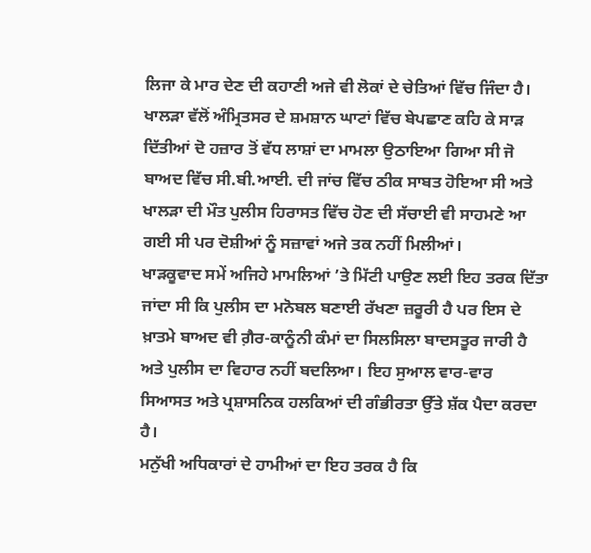ਲਿਜਾ ਕੇ ਮਾਰ ਦੇਣ ਦੀ ਕਹਾਣੀ ਅਜੇ ਵੀ ਲੋਕਾਂ ਦੇ ਚੇਤਿਆਂ ਵਿੱਚ ਜਿੰਦਾ ਹੈ। ਖਾਲੜਾ ਵੱਲੋਂ ਅੰਮ੍ਰਿਤਸਰ ਦੇ ਸ਼ਮਸ਼ਾਨ ਘਾਟਾਂ ਵਿੱਚ ਬੇਪਛਾਣ ਕਹਿ ਕੇ ਸਾੜ ਦਿੱਤੀਆਂ ਦੋ ਹਜ਼ਾਰ ਤੋਂ ਵੱਧ ਲਾਸ਼ਾਂ ਦਾ ਮਾਮਲਾ ਉਠਾਇਆ ਗਿਆ ਸੀ ਜੋ ਬਾਅਦ ਵਿੱਚ ਸੀ.ਬੀ.ਆਈ. ਦੀ ਜਾਂਚ ਵਿੱਚ ਠੀਕ ਸਾਬਤ ਹੋਇਆ ਸੀ ਅਤੇ ਖਾਲੜਾ ਦੀ ਮੌਤ ਪੁਲੀਸ ਹਿਰਾਸਤ ਵਿੱਚ ਹੋਣ ਦੀ ਸੱਚਾਈ ਵੀ ਸਾਹਮਣੇ ਆ ਗਈ ਸੀ ਪਰ ਦੋਸ਼ੀਆਂ ਨੂੰ ਸਜ਼ਾਵਾਂ ਅਜੇ ਤਕ ਨਹੀਂ ਮਿਲੀਆਂ।
ਖਾੜਕੂਵਾਦ ਸਮੇਂ ਅਜਿਹੇ ਮਾਮਲਿਆਂ ’ਤੇ ਮਿੱਟੀ ਪਾਉਣ ਲਈ ਇਹ ਤਰਕ ਦਿੱਤਾ ਜਾਂਦਾ ਸੀ ਕਿ ਪੁਲੀਸ ਦਾ ਮਨੋਬਲ ਬਣਾਈ ਰੱਖਣਾ ਜ਼ਰੂਰੀ ਹੈ ਪਰ ਇਸ ਦੇ ਖ਼ਾਤਮੇ ਬਾਅਦ ਵੀ ਗ਼ੈਰ-ਕਾਨੂੰਨੀ ਕੰਮਾਂ ਦਾ ਸਿਲਸਿਲਾ ਬਾਦਸਤੂਰ ਜਾਰੀ ਹੈ ਅਤੇ ਪੁਲੀਸ ਦਾ ਵਿਹਾਰ ਨਹੀਂ ਬਦਲਿਆ। ਇਹ ਸੁਆਲ ਵਾਰ-ਵਾਰ ਸਿਆਸਤ ਅਤੇ ਪ੍ਰਸ਼ਾਸਨਿਕ ਹਲਕਿਆਂ ਦੀ ਗੰਭੀਰਤਾ ਉੱਤੇ ਸ਼ੱਕ ਪੈਦਾ ਕਰਦਾ ਹੈ।
ਮਨੁੱਖੀ ਅਧਿਕਾਰਾਂ ਦੇ ਹਾਮੀਆਂ ਦਾ ਇਹ ਤਰਕ ਹੈ ਕਿ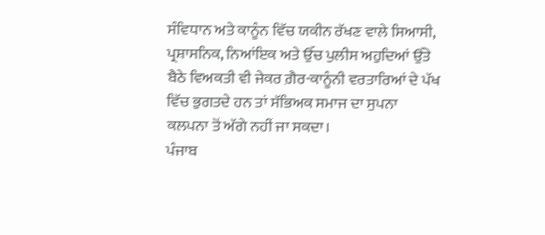ਸੰਵਿਧਾਨ ਅਤੇ ਕਾਨੂੰਨ ਵਿੱਚ ਯਕੀਨ ਰੱਖਣ ਵਾਲੇ ਸਿਆਸੀ, ਪ੍ਰਸ਼ਾਸਨਿਕ, ਨਿਆਂਇਕ ਅਤੇ ਉੱਚ ਪੁਲੀਸ ਅਹੁਦਿਆਂ ਉੱਤੇ ਬੈਠੇ ਵਿਅਕਤੀ ਵੀ ਜੇਕਰ ਗ਼ੈਰ-ਕਾਨੂੰਨੀ ਵਰਤਾਰਿਆਂ ਦੇ ਪੱਖ ਵਿੱਚ ਭੁਗਤਦੇ ਹਨ ਤਾਂ ਸੱਭਿਅਕ ਸਮਾਜ ਦਾ ਸੁਪਨਾ ਕਲਪਨਾ ਤੋਂ ਅੱਗੇ ਨਹੀਂ ਜਾ ਸਕਦਾ।
ਪੰਜਾਬ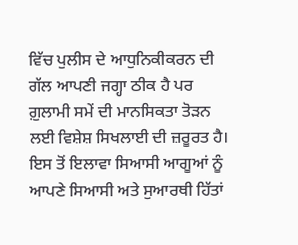ਵਿੱਚ ਪੁਲੀਸ ਦੇ ਆਧੁਨਿਕੀਕਰਨ ਦੀ ਗੱਲ ਆਪਣੀ ਜਗ੍ਹਾ ਠੀਕ ਹੈ ਪਰ ਗ਼ੁਲਾਮੀ ਸਮੇਂ ਦੀ ਮਾਨਸਿਕਤਾ ਤੋੜਨ ਲਈ ਵਿਸ਼ੇਸ਼ ਸਿਖਲਾਈ ਦੀ ਜ਼ਰੂਰਤ ਹੈ। ਇਸ ਤੋਂ ਇਲਾਵਾ ਸਿਆਸੀ ਆਗੂਆਂ ਨੂੰ ਆਪਣੇ ਸਿਆਸੀ ਅਤੇ ਸੁਆਰਥੀ ਹਿੱਤਾਂ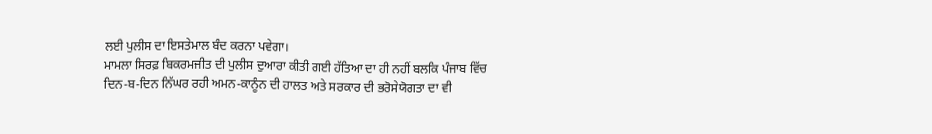ਲਈ ਪੁਲੀਸ ਦਾ ਇਸਤੇਮਾਲ ਬੰਦ ਕਰਨਾ ਪਵੇਗਾ।
ਮਾਮਲਾ ਸਿਰਫ਼ ਬਿਕਰਮਜੀਤ ਦੀ ਪੁਲੀਸ ਦੁਆਰਾ ਕੀਤੀ ਗਈ ਹੱਤਿਆ ਦਾ ਹੀ ਨਹੀਂ ਬਲਕਿ ਪੰਜਾਬ ਵਿੱਚ ਦਿਨ-ਬ-ਦਿਨ ਨਿੱਘਰ ਰਹੀ ਅਮਨ-ਕਾਨੂੰਨ ਦੀ ਹਾਲਤ ਅਤੇ ਸਰਕਾਰ ਦੀ ਭਰੋਸੇਯੋਗਤਾ ਦਾ ਵੀ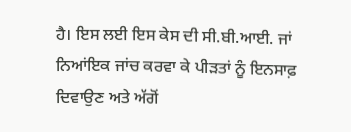ਹੈ। ਇਸ ਲਈ ਇਸ ਕੇਸ ਦੀ ਸੀ.ਬੀ.ਆਈ. ਜਾਂ ਨਿਆਂਇਕ ਜਾਂਚ ਕਰਵਾ ਕੇ ਪੀੜਤਾਂ ਨੂੰ ਇਨਸਾਫ਼ ਦਿਵਾਉਣ ਅਤੇ ਅੱਗੋਂ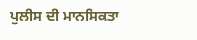ਪੁਲੀਸ ਦੀ ਮਾਨਸਿਕਤਾ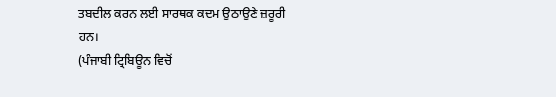ਤਬਦੀਲ ਕਰਨ ਲਈ ਸਾਰਥਕ ਕਦਮ ਉਠਾਉਣੇ ਜ਼ਰੂਰੀ ਹਨ।
(ਪੰਜਾਬੀ ਟ੍ਰਿਬਿਊਨ ਵਿਚੋਂ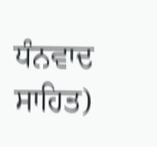ਧੰਨਵਾਦ ਸਾਹਿਤ)